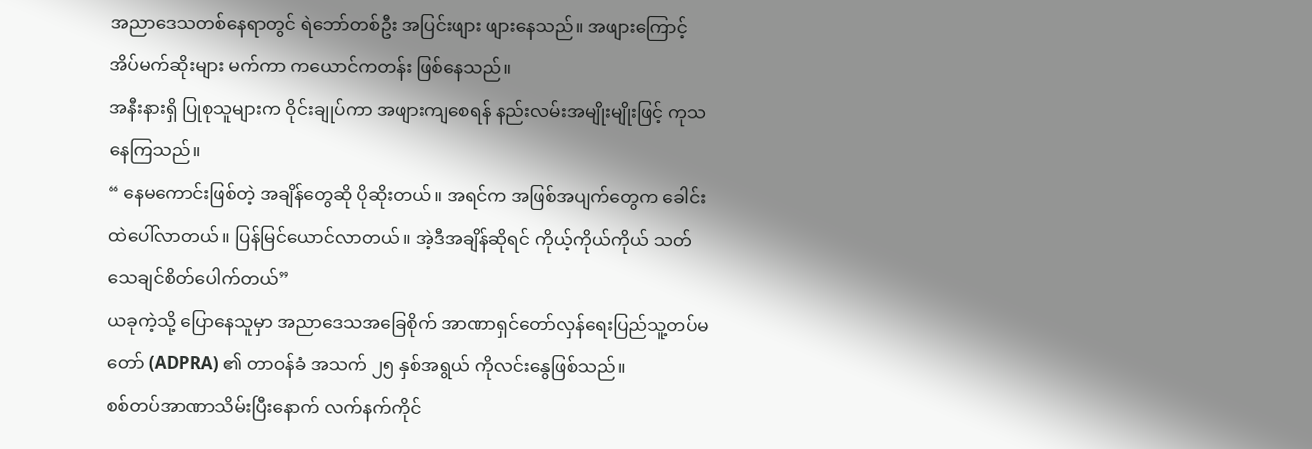အညာဒေသတစ်နေရာတွင် ရဲဘော်တစ်ဦး အပြင်းဖျား ဖျားနေသည်။ အဖျားကြောင့် အိပ်မက်ဆိုးများ မက်ကာ ကယောင်ကတန်း ဖြစ်နေသည်။
အနီးနားရှိ ပြုစုသူများက ဝိုင်းချုပ်ကာ အဖျားကျစေရန် နည်းလမ်းအမျိုးမျိုးဖြင့် ကုသနေကြသည်။
“ နေမကောင်းဖြစ်တဲ့ အချိန်တွေဆို ပိုဆိုးတယ်။ အရင်က အဖြစ်အပျက်တွေက ခေါင်းထဲပေါ်လာတယ်။ ပြန်မြင်ယောင်လာတယ်။ အဲ့ဒီအချိန်ဆိုရင် ကိုယ့်ကိုယ်ကိုယ် သတ်သေချင်စိတ်ပေါက်တယ်”
ယခုကဲ့သို့ ပြောနေသူမှာ အညာဒေသအခြေစိုက် အာဏာရှင်တော်လှန်ရေးပြည်သူ့တပ်မတော် (ADPRA) ၏ တာဝန်ခံ အသက် ၂၅ နှစ်အရွယ် ကိုလင်းနွေဖြစ်သည်။
စစ်တပ်အာဏာသိမ်းပြီးနောက် လက်နက်ကိုင်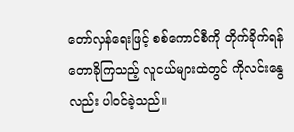တော်လှန်ရေးဖြင့် စစ်ကောင်စီကို တိုက်ခိုက်ရန် တောခိုကြသည့် လူငယ်များထဲတွင် ကိုလင်းနွေလည်း ပါဝင်ခဲ့သည်။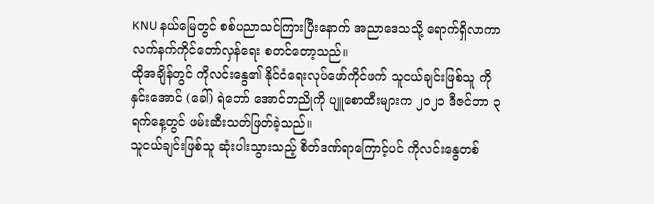KNU နယ်မြေတွင် စစ်ပညာသင်ကြားပြီးနောက် အညာဒေသသို့ ရောက်ရှိလာကာ လက်နက်ကိုင်တော်လှန်ရေး စတင်တော့သည်။
ထိုအချိန်တွင် ကိုလင်းနွေ၏ နိုင်ငံရေးလုပ်ဖော်ကိုင်ဖက် သူငယ်ချင်းဖြစ်သူ ကိုနှင်းအောင် (ခေါ်) ရဲဘော် အောင်ဘညိုကို ပျူစောထီးများက ၂၀၂၁ ဒီဇင်ဘာ ၃ ရက်နေ့တွင် ဖမ်းဆီးသတ်ဖြတ်ခဲ့သည်။
သူငယ်ချင်းဖြစ်သူ ဆုံးပါးသွားသည့် စိတ်ဒဏ်ရာကြောင့်ပင် ကိုလင်းနွေတစ်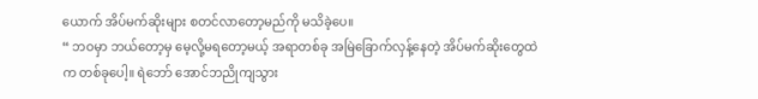ယောက် အိပ်မက်ဆိုးများ စတင်လာတော့မည်ကို မသိခဲ့ပေ။
“ ဘဝမှာ ဘယ်တော့မှ မေ့လို့မရတော့မယ့် အရာတစ်ခု အမြဲခြောက်လှန့်နေတဲ့ အိပ်မက်ဆိုးတွေထဲက တစ်ခုပေါ့။ ရဲဘော် အောင်ဘညိုကျသွား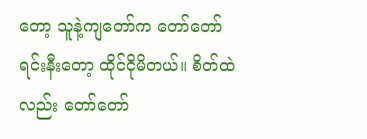တော့ သူနဲ့ကျတော်က တော်တော်ရင်းနီးတော့ ထိုင်ငိုမိတယ်။ စိတ်ထဲလည်း တော်တော်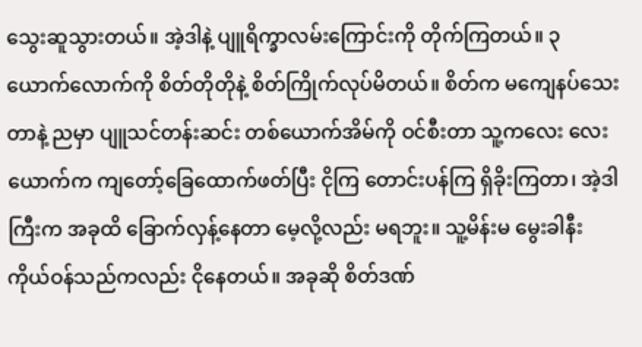သွေးဆူသွားတယ်။ အဲ့ဒါနဲ့ ပျူရိက္ခာလမ်းကြောင်းကို တိုက်ကြတယ်။ ၃ ယောက်လောက်ကို စိတ်တိုတိုနဲ့ စိတ်ကြိုက်လုပ်မိတယ်။ စိတ်က မကျေနပ်သေးတာနဲ့ ညမှာ ပျူသင်တန်းဆင်း တစ်ယောက်အိမ်ကို ဝင်စီးတာ သူ့ကလေး လေးယောက်က ကျတော့်ခြေထောက်ဖတ်ပြီး ငိုကြ တောင်းပန်ကြ ရှိခိုးကြတာ၊ အဲ့ဒါကြီးက အခုထိ ခြောက်လှန့်နေတာ မေ့လို့လည်း မရဘူး။ သူ့မိန်းမ မွေးခါနီး ကိုယ်ဝန်သည်ကလည်း ငိုနေတယ်။ အခုဆို စိတ်ဒဏ်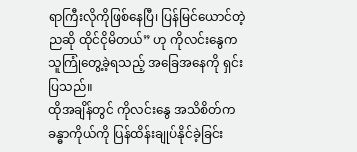ရာကြီးလိုကိုဖြစ်နေပြီ၊ ပြန်မြင်ယောင်တဲ့ညဆို ထိုင်ငိုမိတယ်” ဟု ကိုလင်းနွေက သူကြုံတွေ့ခဲ့ရသည့် အခြေအနေကို ရှင်းပြသည်။
ထိုအချိန်တွင် ကိုလင်းနွေ အသိစိတ်က ခန္ဓာကိုယ်ကို ပြန်ထိန်းချုပ်နိုင်ခဲ့ခြင်း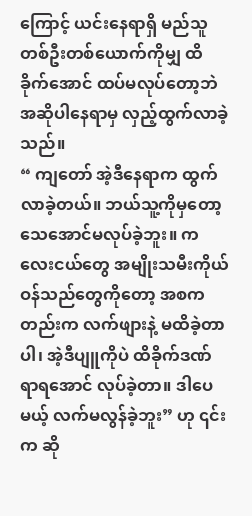ကြောင့် ယင်းနေရာရှိ မည်သူတစ်ဦးတစ်ယောက်ကိုမျှ ထိခိုက်အောင် ထပ်မလုပ်တော့ဘဲ အဆိုပါနေရာမှ လှည့်ထွက်လာခဲ့သည်။
“ ကျတော် အဲ့ဒီနေရာက ထွက်လာခဲ့တယ်။ ဘယ်သူ့ကိုမှတော့ သေအောင်မလုပ်ခဲ့ဘူး။ ကလေးငယ်တွေ အမျိုးသမီးကိုယ်ဝန်သည်တွေကိုတော့ အစကတည်းက လက်ဖျားနဲ့ မထိခဲ့တာပါ၊ အဲ့ဒီပျူကိုပဲ ထိခိုက်ဒဏ်ရာရအောင် လုပ်ခဲ့တာ။ ဒါပေမယ့် လက်မလွန်ခဲ့ဘူး” ဟု ၎င်းက ဆို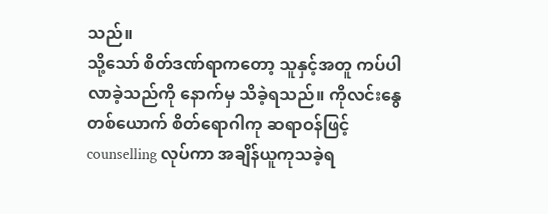သည်။
သို့သော် စိတ်ဒဏ်ရာကတော့ သူနှင့်အတူ ကပ်ပါလာခဲ့သည်ကို နောက်မှ သိခဲ့ရသည်။ ကိုလင်းနွေတစ်ယောက် စိတ်ရောဂါကု ဆရာဝန်ဖြင့် counselling လုပ်ကာ အချိန်ယူကုသခဲ့ရ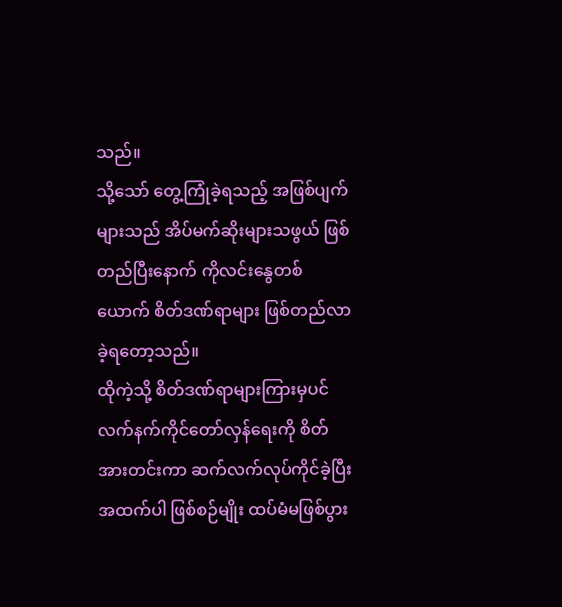သည်။
သို့သော် တွေ့ကြုံခဲ့ရသည့် အဖြစ်ပျက်များသည် အိပ်မက်ဆိုးများသဖွယ် ဖြစ်တည်ပြီးနောက် ကိုလင်းနွေတစ်ယောက် စိတ်ဒဏ်ရာများ ဖြစ်တည်လာခဲ့ရတော့သည်။
ထိုကဲ့သို့ စိတ်ဒဏ်ရာများကြားမှပင် လက်နက်ကိုင်တော်လှန်ရေးကို စိတ်အားတင်းကာ ဆက်လက်လုပ်ကိုင်ခဲ့ပြီး အထက်ပါ ဖြစ်စဉ်မျိုး ထပ်မံမဖြစ်ပွား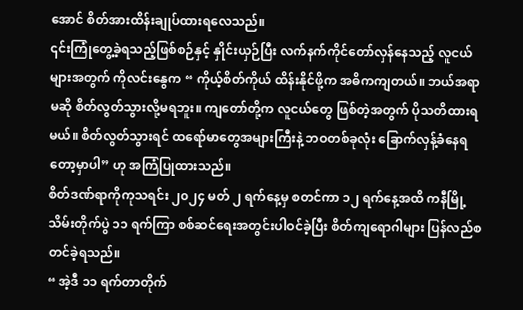အောင် စိတ်အားထိန်းချုပ်ထားရလေသည်။
၎င်းကြုံတွေ့ခဲ့ရသည့်ဖြစ်စဉ်နှင့် နှိုင်းယှဉ်ပြီး လက်နက်ကိုင်တော်လှန်နေသည့် လူငယ်များအတွက် ကိုလင်းနွေက “ ကိုယ့်စိတ်ကိုယ် ထိန်းနိုင်ဖို့က အဓိကကျတယ်။ ဘယ်အရာမဆို စိတ်လွတ်သွားလို့မရဘူး။ ကျတော်တို့က လူငယ်တွေ ဖြစ်တဲ့အတွက် ပိုသတိထားရမယ်။ စိတ်လွတ်သွားရင် ထရော်မာတွေအများကြီးနဲ့ ဘဝတစ်ခုလုံး ခြောက်လှန့်ခံနေရတော့မှာပါ” ဟု အကြံပြုထားသည်။
စိတ်ဒဏ်ရာကိုကုသရင်း ၂၀၂၄ မတ် ၂ ရက်နေ့မှ စတင်ကာ ၁၂ ရက်နေ့အထိ ကနီမြို့သိမ်းတိုက်ပွဲ ၁၁ ရက်ကြာ စစ်ဆင်ရေးအတွင်းပါဝင်ခဲ့ပြီး စိတ်ကျရောဂါများ ပြန်လည်စတင်ခဲ့ရသည်။
“ အဲ့ဒီ ၁၁ ရက်တာတိုက်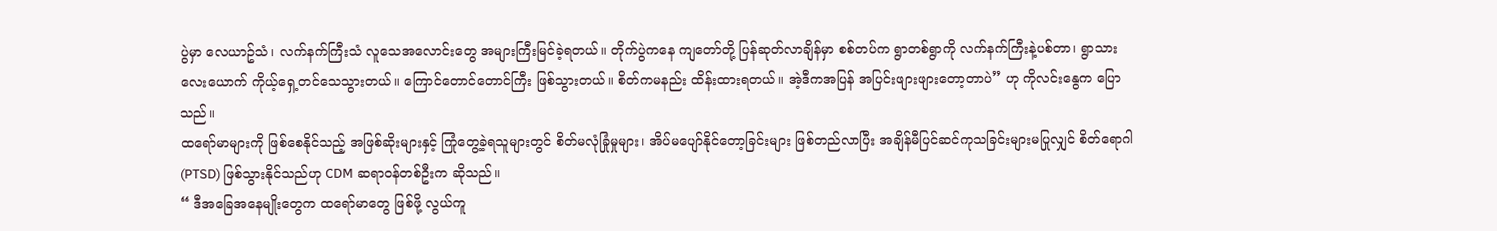ပွဲမှာ လေယာဥ်သံ၊ လက်နက်ကြီးသံ လူသေအလောင်းတွေ အများကြီးမြင်ခဲ့ရတယ်။ တိုက်ပွဲကနေ ကျတော်တို့ ပြန်ဆုတ်လာချိန်မှာ စစ်တပ်က ရွာတစ်ရွာကို လက်နက်ကြီးနဲ့ပစ်တာ၊ ရွာသား လေးယောက် ကိုယ့်ရှေ့တင်သေသွားတယ်။ ကြောင်တောင်တောင်ကြီး ဖြစ်သွားတယ်။ စိတ်ကမနည်း ထိန်းထားရတယ်။ အဲ့ဒီကအပြန် အပြင်းဖျားဖျားတော့တာပဲ” ဟု ကိုလင်းနွေက ပြောသည်။
ထရော်မာများကို ဖြစ်စေနိုင်သည့် အဖြစ်ဆိုးများနှင့် ကြုံတွေ့ခဲ့ရသူများတွင် စိတ်မလုံခြုံမှုများ၊ အိပ်မပျော်နိုင်တော့ခြင်းများ ဖြစ်တည်လာပြီး အချိန်မီပြင်ဆင်ကုသခြင်းများမပြုလျှင် စိတ်ရောဂါ (PTSD) ဖြစ်သွားနိုင်သည်ဟု CDM ဆရာဝန်တစ်ဦးက ဆိုသည်။
“ ဒီအခြေအနေမျိုးတွေက ထရော်မာတွေ ဖြစ်ဖို့ လွယ်ကူ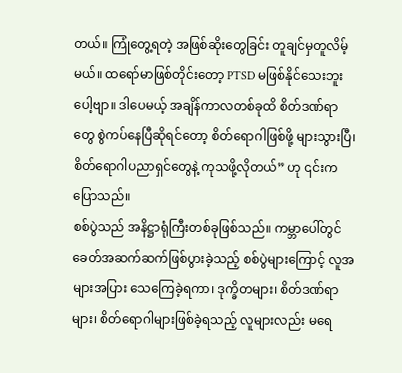တယ်။ ကြုံတွေ့ရတဲ့ အဖြစ်ဆိုးတွေခြင်း တူချင်မှတူလိမ့်မယ်။ ထရော်မာဖြစ်တိုင်းတော့ PTSD မဖြစ်နိုင်သေးဘူးပေါ့ဗျာ။ ဒါပေမယ့် အချိန်ကာလတစ်ခုထိ စိတ်ဒဏ်ရာတွေ စွဲကပ်နေပြီဆိုရင်တော့ စိတ်ရောဂါဖြစ်ဖို့ များသွားပြီ၊ စိတ်ရောဂါပညာရှင်တွေနဲ့ ကုသဖို့လိုတယ်” ဟု ၎င်းက ပြောသည်။
စစ်ပွဲသည် အနိဋ္ဌာရုံကြီးတစ်ခုဖြစ်သည်။ ကမ္ဘာပေါ်တွင် ခေတ်အဆက်ဆက်ဖြစ်ပွားခဲ့သည့် စစ်ပွဲများကြောင့် လူအများအပြား သေကြေခဲ့ရကာ၊ ဒုက္ခိတများ၊ စိတ်ဒဏ်ရာများ၊ စိတ်ရောဂါများဖြစ်ခဲ့ရသည့် လူများလည်း မရေ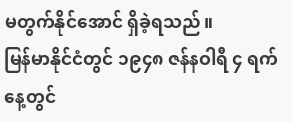မတွက်နိုင်အောင် ရှိခဲ့ရသည်။
မြန်မာနိုင်ငံတွင် ၁၉၄၈ ဇန်နဝါရီ ၄ ရက်နေ့တွင်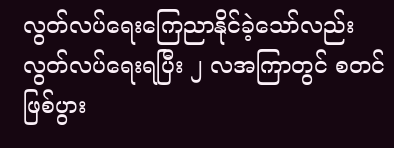လွတ်လပ်ရေးကြေညာနိုင်ခဲ့သော်လည်း လွတ်လပ်ရေးရပြီး ၂ လအကြာတွင် စတင်ဖြစ်ပွား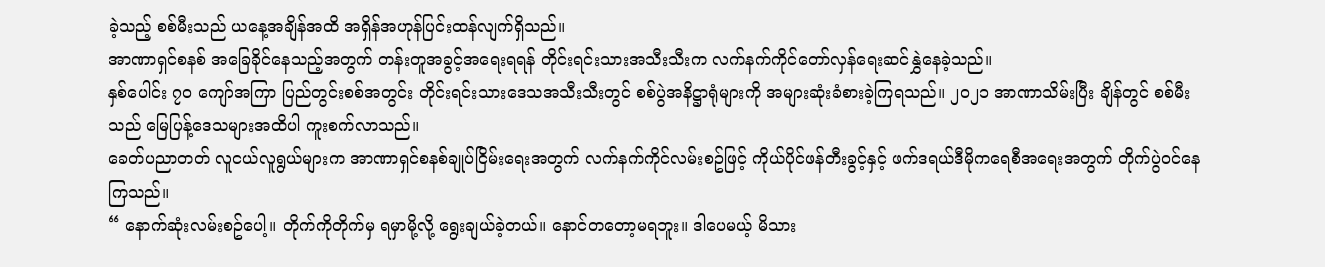ခဲ့သည့် စစ်မီးသည် ယနေ့အချိန်အထိ အရှိန်အဟုန်ပြင်းထန်လျက်ရှိသည်။
အာဏာရှင်စနစ် အခြေခိုင်နေသည့်အတွက် တန်းတူအခွင့်အရေးရရန် တိုင်းရင်းသားအသီးသီးက လက်နက်ကိုင်တော်လှန်ရေးဆင်နွှဲနေခဲ့သည်။
နှစ်ပေါင်း ၇၀ ကျော်အကြာ ပြည်တွင်းစစ်အတွင်း တိုင်းရင်းသားဒေသအသီးသီးတွင် စစ်ပွဲအနိဋ္ဌာရုံများကို အများဆုံးခံစားခဲ့ကြရသည်။ ၂၀၂၁ အာဏာသိမ်းပြီး ချိန်တွင် စစ်မီးသည် မြေပြန့်ဒေသများအထိပါ ကူးစက်လာသည်။
ခေတ်ပညာတတ် လူငယ်လူရွယ်များက အာဏာရှင်စနစ်ချုပ်ငြိမ်းရေးအတွက် လက်နက်ကိုင်လမ်းစဥ်ဖြင့် ကိုယ်ပိုင်ဖန်တီးခွင့်နှင့် ဖက်ဒရယ်ဒီမိုကရေစီအရေးအတွက် တိုက်ပွဲဝင်နေကြသည်။
“ နောက်ဆုံးလမ်းစဥ်ပေါ့။ တိုက်ကိုတိုက်မှ ရမှာမို့လို့ ရွေးချယ်ခဲ့တယ်။ နောင်တတော့မရဘူး။ ဒါပေမယ့် မိသား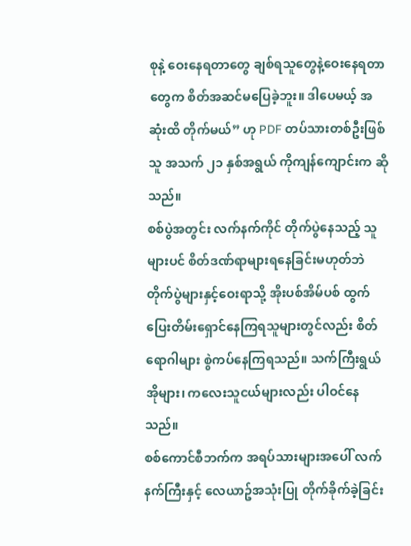စုနဲ့ ဝေးနေရတာတွေ ချစ်ရသူတွေနဲ့ဝေးနေရတာတွေက စိတ်အဆင်မပြေခဲ့ဘူး။ ဒါပေမယ့် အဆုံးထိ တိုက်မယ်” ဟု PDF တပ်သားတစ်ဦးဖြစ်သူ အသက် ၂၁ နှစ်အရွယ် ကိုကျန်ကျောင်းက ဆိုသည်။
စစ်ပွဲအတွင်း လက်နက်ကိုင် တိုက်ပွဲနေသည့် သူများပင် စိတ်ဒဏ်ရာများရနေခြင်းမဟုတ်ဘဲ တိုက်ပွဲများနှင့်ဝေးရာသို့ အိုးပစ်အိမ်ပစ် ထွက်ပြေးတိမ်းရှောင်နေကြရသူများတွင်လည်း စိတ်ရောဂါများ စွဲကပ်နေကြရသည်။ သက်ကြီးရွယ်အိုများ၊ ကလေးသူငယ်များလည်း ပါဝင်နေသည်။
စစ်ကောင်စီဘက်က အရပ်သားများအပေါ် လက်နက်ကြီးနှင့် လေယာဥ်အသုံးပြု တိုက်ခိုက်ခဲ့ခြင်း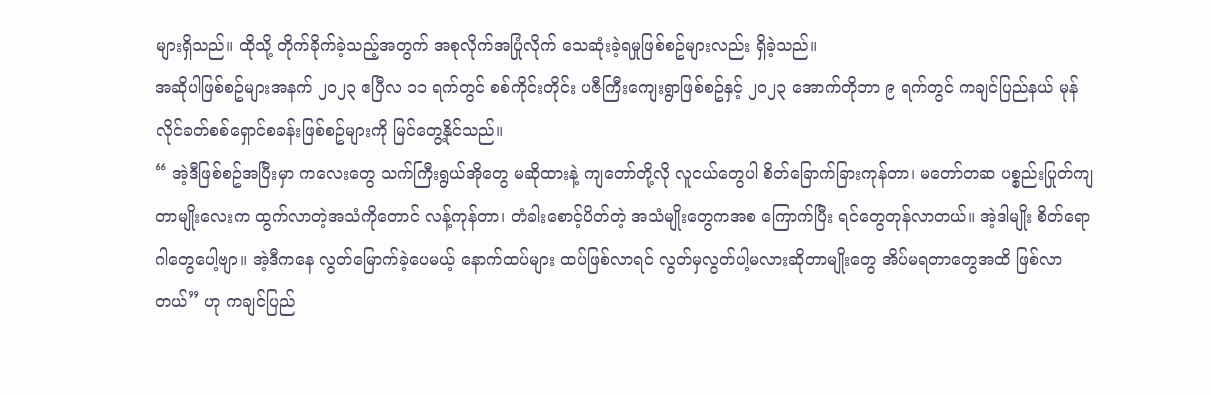များရှိသည်။ ထိုသို့ တိုက်ခိုက်ခဲ့သည့်အတွက် အစုလိုက်အပြုံလိုက် သေဆုံးခဲ့ရမှုဖြစ်စဥ်များလည်း ရှိခဲ့သည်။
အဆိုပါဖြစ်စဥ်များအနက် ၂၀၂၃ ဧပြီလ ၁၁ ရက်တွင် စစ်ကိုင်းတိုင်း ပဇီကြီးကျေးရွာဖြစ်စဥ်နှင့် ၂၀၂၃ အောက်တိုဘာ ၉ ရက်တွင် ကချင်ပြည်နယ် မုန်လိုင်ခတ်စစ်ရှောင်စခန်းဖြစ်စဥ်များကို မြင်တွေ့နိုင်သည်။
“ အဲ့ဒီဖြစ်စဥ်အပြီးမှာ ကလေးတွေ သက်ကြီးရွယ်အိုတွေ မဆိုထားနဲ့ ကျတော်တို့လို လူငယ်တွေပါ စိတ်ခြောက်ခြားကုန်တာ၊ မတော်တဆ ပစ္စည်းပြုတ်ကျတာမျိုးလေးက ထွက်လာတဲ့အသံကိုတောင် လန့်ကုန်တာ၊ တံခါးစောင့်ပိတ်တဲ့ အသံမျိုးတွေကအစ ကြောက်ပြီး ရင်တွေတုန်လာတယ်။ အဲ့ဒါမျိုး စိတ်ရောဂါတွေပေါ့ဗျာ။ အဲ့ဒီကနေ လွတ်မြောက်ခဲ့ပေမယ့် နောက်ထပ်များ ထပ်ဖြစ်လာရင် လွတ်မှလွတ်ပါ့မလားဆိုတာမျိုးတွေ အိပ်မရတာတွေအထိ ဖြစ်လာတယ်” ဟု ကချင်ပြည်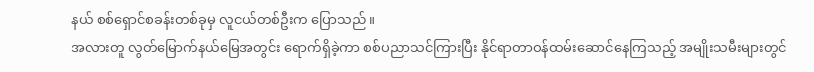နယ် စစ်ရှောင်စခန်းတစ်ခုမှ လူငယ်တစ်ဦးက ပြောသည်။
အလားတူ လွတ်မြောက်နယ်မြေအတွင်း ရောက်ရှိခဲ့ကာ စစ်ပညာသင်ကြားပြီး နိုင်ရာတာဝန်ထမ်းဆောင်နေကြသည့် အမျိုးသမီးများတွင်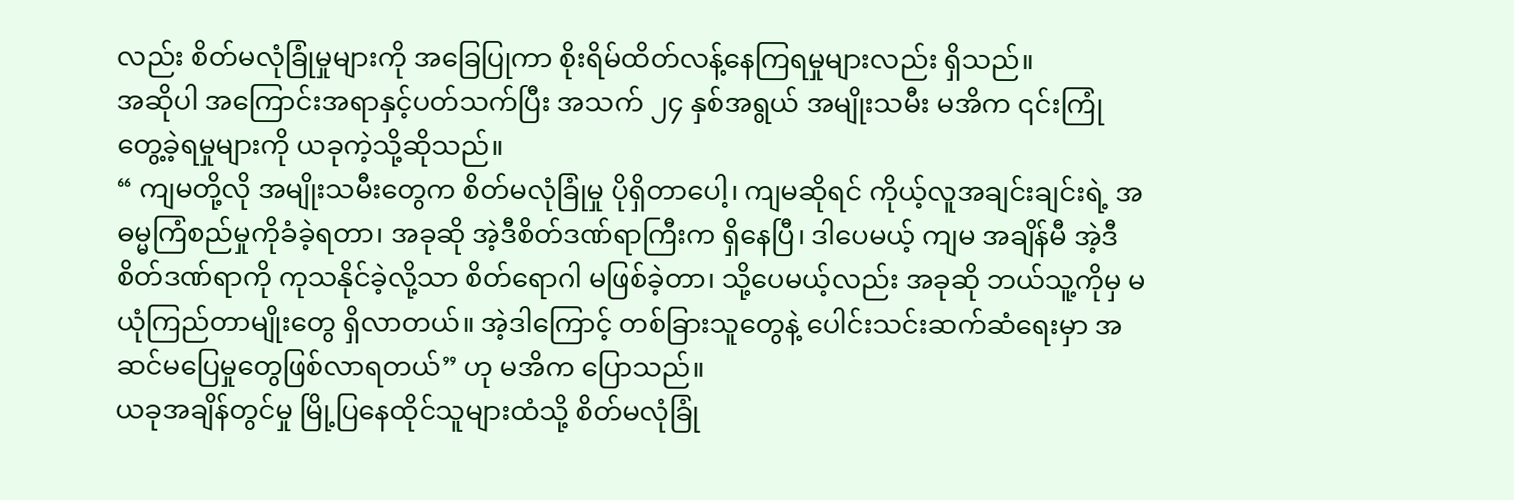လည်း စိတ်မလုံခြုံမှုများကို အခြေပြုကာ စိုးရိမ်ထိတ်လန့်နေကြရမှုများလည်း ရှိသည်။
အဆိုပါ အကြောင်းအရာနှင့်ပတ်သက်ပြီး အသက် ၂၄ နှစ်အရွယ် အမျိုးသမီး မအိက ၎င်းကြုံတွေ့ခဲ့ရမှုများကို ယခုကဲ့သို့ဆိုသည်။
“ ကျမတို့လို အမျိုးသမီးတွေက စိတ်မလုံခြုံမှု ပိုရှိတာပေါ့၊ ကျမဆိုရင် ကိုယ့်လူအချင်းချင်းရဲ့ အဓမ္မကြံစည်မှုကိုခံခဲ့ရတာ၊ အခုဆို အဲ့ဒီစိတ်ဒဏ်ရာကြီးက ရှိနေပြီ၊ ဒါပေမယ့် ကျမ အချိန်မီ အဲ့ဒီစိတ်ဒဏ်ရာကို ကုသနိုင်ခဲ့လို့သာ စိတ်ရောဂါ မဖြစ်ခဲ့တာ၊ သို့ပေမယ့်လည်း အခုဆို ဘယ်သူ့ကိုမှ မယုံကြည်တာမျိုးတွေ ရှိလာတယ်။ အဲ့ဒါကြောင့် တစ်ခြားသူတွေနဲ့ ပေါင်းသင်းဆက်ဆံရေးမှာ အဆင်မပြေမှုတွေဖြစ်လာရတယ်” ဟု မအိက ပြောသည်။
ယခုအချိန်တွင်မှု မြို့ပြနေထိုင်သူများထံသို့ စိတ်မလုံခြုံ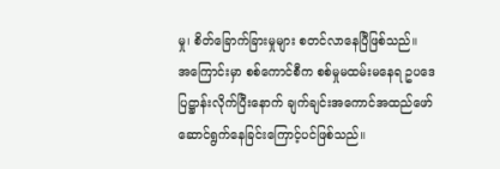မှု၊ စိတ်ခြောက်ခြားမှုများ စတင်လာနေပြီဖြစ်သည်။
အကြောင်းမှာ စစ်ကောင်စီက စစ်မှုမထမ်းမနေရ ဥပဒေပြဋ္ဌာန်းလိုက်ပြီးနောက် ချက်ချင်းအကောင်အထည်ဖော် ဆောင်ရွက်နေခြင်းကြောင့်ပင်ဖြစ်သည်။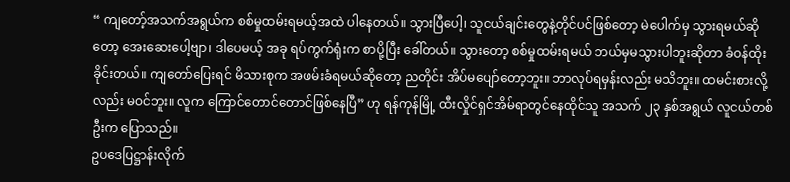“ ကျတော့်အသက်အရွယ်က စစ်မှုထမ်းရမယ့်အထဲ ပါနေတယ်။ သွားပြီပေါ့၊ သူငယ်ချင်းတွေနဲ့တိုင်ပင်ဖြစ်တော့ မဲပေါက်မှ သွားရမယ်ဆိုတော့ အေးဆေးပေါ့ဗျာ၊ ဒါပေမယ့် အခု ရပ်ကွက်ရုံးက စာပို့ပြီး ခေါ်တယ်။ သွားတော့ စစ်မှုထမ်းရမယ် ဘယ်မှမသွားပါဘူးဆိုတာ ခံဝန်ထိုးခိုင်းတယ်။ ကျတော်ပြေးရင် မိသားစုက အဖမ်းခံရမယ်ဆိုတော့ ညတိုင်း အိပ်မပျော်တော့ဘူး။ ဘာလုပ်ရမှန်းလည်း မသိဘူး။ ထမင်းစားလို့လည်း မဝင်ဘူး။ လူက ကြောင်တောင်တောင်ဖြစ်နေပြီ” ဟု ရန်ကုန်မြို့ ထီးလှိုင်ရှင်အိမ်ရာတွင်နေထိုင်သူ အသက် ၂၃ နှစ်အရွယ် လူငယ်တစ်ဦးက ပြောသည်။
ဥပဒေပြဋ္ဌာန်းလိုက်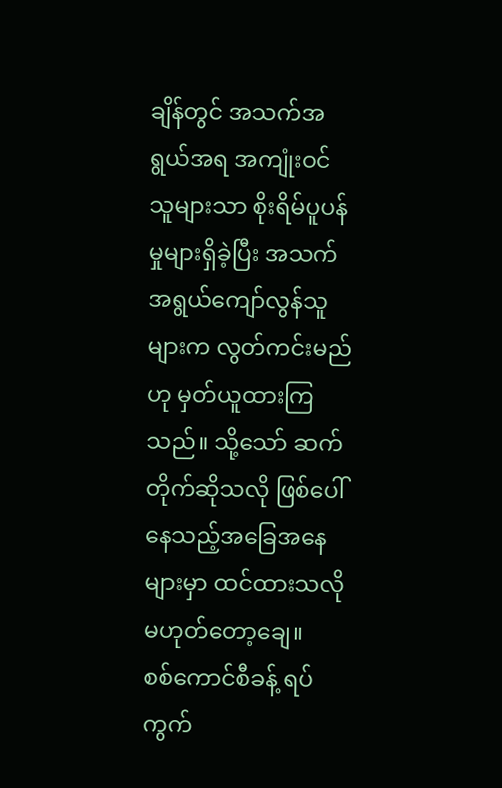ချိန်တွင် အသက်အရွယ်အရ အကျုံးဝင်သူများသာ စိုးရိမ်ပူပန်မှုများရှိခဲ့ပြီး အသက်အရွယ်ကျော်လွန်သူများက လွတ်ကင်းမည်ဟု မှတ်ယူထားကြသည်။ သို့သော် ဆက်တိုက်ဆိုသလို ဖြစ်ပေါ်နေသည့်အခြေအနေများမှာ ထင်ထားသလို မဟုတ်တော့ချေ။
စစ်ကောင်စီခန့် ရပ်ကွက်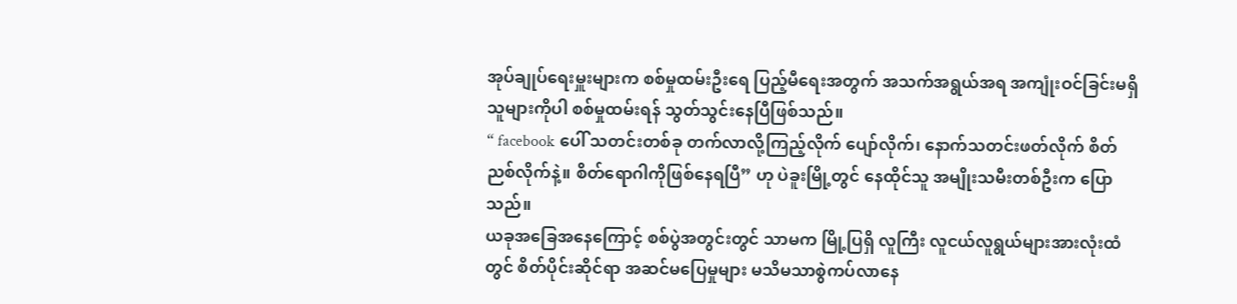အုပ်ချုပ်ရေးမှူးများက စစ်မှုထမ်းဦးရေ ပြည့်မီရေးအတွက် အသက်အရွယ်အရ အကျုံးဝင်ခြင်းမရှိသူများကိုပါ စစ်မှုထမ်းရန် သွတ်သွင်းနေပြီဖြစ်သည်။
“ facebook ပေါ် သတင်းတစ်ခု တက်လာလို့ကြည့်လိုက် ပျော်လိုက်၊ နောက်သတင်းဖတ်လိုက် စိတ်ညစ်လိုက်နဲ့။ စိတ်ရောဂါကိုဖြစ်နေရပြီ” ဟု ပဲခူးမြို့တွင် နေထိုင်သူ အမျိုးသမီးတစ်ဦးက ပြောသည်။
ယခုအခြေအနေကြောင့် စစ်ပွဲအတွင်းတွင် သာမက မြို့ပြရှိ လူကြီး လူငယ်လူရွယ်များအားလုံးထံတွင် စိတ်ပိုင်းဆိုင်ရာ အဆင်မပြေမှုများ မသိမသာစွဲကပ်လာနေ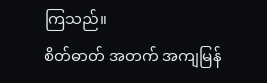ကြသည်။
စိတ်ဓာတ် အတက် အကျမြန်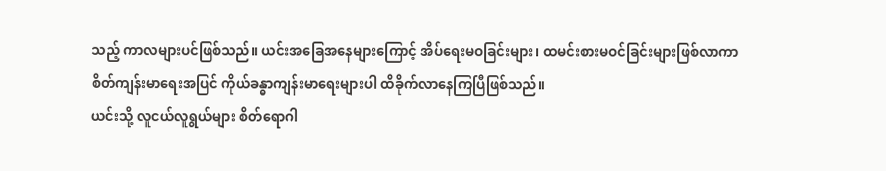သည့် ကာလများပင်ဖြစ်သည်။ ယင်းအခြေအနေများကြောင့် အိပ်ရေးမဝခြင်းများ၊ ထမင်းစားမဝင်ခြင်းများဖြစ်လာကာ စိတ်ကျန်းမာရေးအပြင် ကိုယ်ခန္ဓာကျန်းမာရေးများပါ ထိခိုက်လာနေကြပြီဖြစ်သည်။
ယင်းသို့ လူငယ်လူရွယ်များ စိတ်ရောဂါ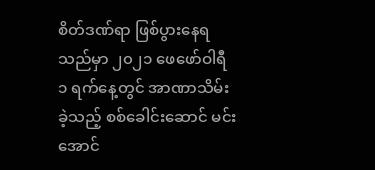စိတ်ဒဏ်ရာ ဖြစ်ပွားနေရသည်မှာ ၂၀၂၁ ဖေဖော်ဝါရီ ၁ ရက်နေ့တွင် အာဏာသိမ်းခဲ့သည့် စစ်ခေါင်းဆောင် မင်းအောင်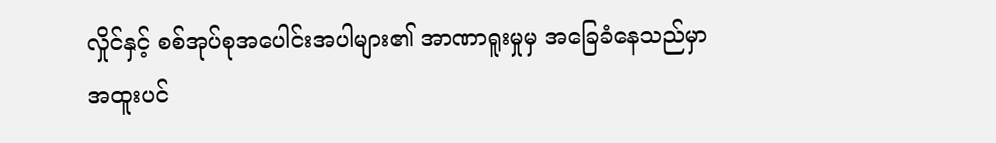လှိုင်နှင့် စစ်အုပ်စုအပေါင်းအပါများ၏ အာဏာရူးမှုမှ အခြေခံနေသည်မှာ အထူးပင်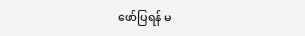ဖော်ပြရန် မ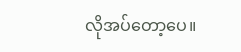လိုအပ်တော့ပေ။